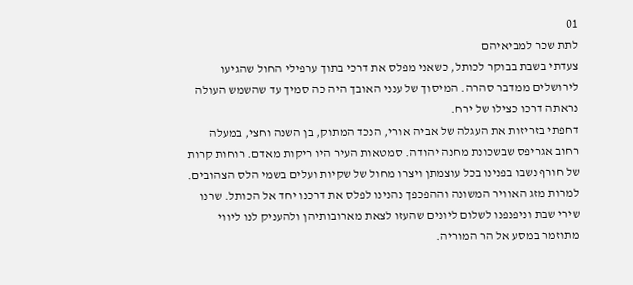01
לתת שכר למביאיהם
צעדתי בשבת בבוקר לכותל, כשאני מפלס את דרכי בתוך ערפילי החול שהגיעו לירושלים ממדבר סהרה. המיסוך של ענני האובך היה כה סמיך עד שהשמש העולה נראתה דרכו כצילו של ירח.
דחפתי בזריזות את העגלה של אביה אורי, הנכד המתוק, בן השנה וחצי, במעלה רחוב אגריפס שבשכונת מחנה יהודה. סמטאות העיר היו ריקות מאדם. רוחות קרות של חורף נשבו בפנינו בכל עוצמתן ויצרו מחול של שקיות ועלים בשמי הלס הצהובים.
למרות מזג האוויר המשונה וההפכפך נהנינו לפלס את דרכנו יחד אל הכותל. שרנו שירי שבת וניפנפנו לשלום ליונים שהעזו לצאת מארובותיהן ולהעניק לנו ליווי מתוזמר במסע אל הר המוריה.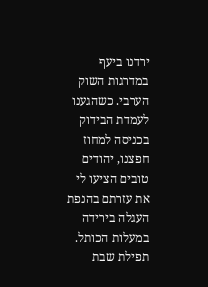ירדנו ביעף במדרגות השוק הערבי. כשהגענו לעמדת הבידוק בכניסה למחוז חפצנו, יהודים טובים הציעו לי את עזרתם בהנפת העגלה בירידה במעלות הכותל.
תפילת שבת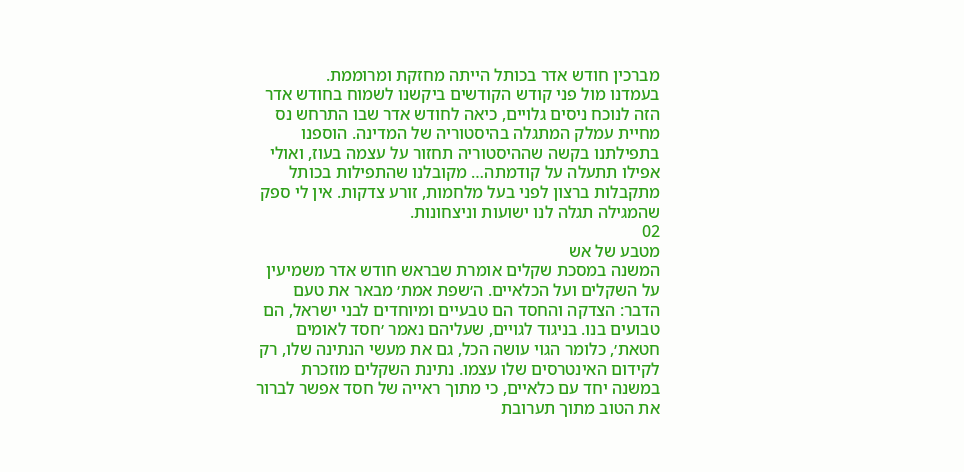מברכין חודש אדר בכותל הייתה מחזקת ומרוממת.
בעמדנו מול פני קודש הקודשים ביקשנו לשמוח בחודש אדר הזה לנוכח ניסים גלויים, כיאה לחודש אדר שבו התרחש נס מחיית עמלק המתגלה בהיסטוריה של המדינה. הוספנו בתפילתנו בקשה שההיסטוריה תחזור על עצמה בעוז, ואולי אפילו תתעלה על קודמתה… מקובלנו שהתפילות בכותל מתקבלות ברצון לפני בעל מלחמות, זורע צדקות. אין לי ספק שהמגילה תגלה לנו ישועות וניצחונות.
02
מטבע של אש
המשנה במסכת שקלים אומרת שבראש חודש אדר משמיעין על השקלים ועל הכלאיים. ה׳שפת אמת׳ מבאר את טעם הדבר: הצדקה והחסד הם טבעיים ומיוחדים לבני ישראל, הם טבועים בנו. בניגוד לגויים, שעליהם נאמר ׳חסד לאומים חטאת׳, כלומר הגוי עושה הכל, גם את מעשי הנתינה שלו, רק לקידום האינטרסים שלו עצמו. נתינת השקלים מוזכרת במשנה יחד עם כלאיים, כי מתוך ראייה של חסד אפשר לברור את הטוב מתוך תערובת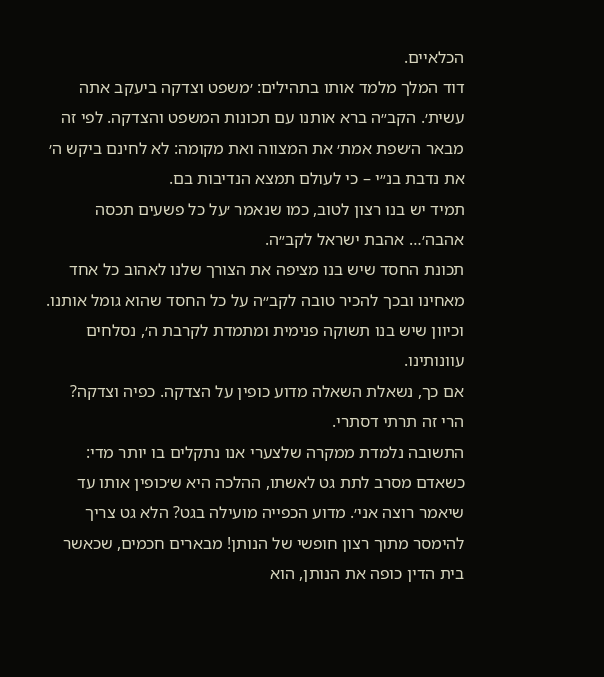הכלאיים.
דוד המלך מלמד אותו בתהילים: ׳משפט וצדקה ביעקב אתה עשית׳. הקב״ה ברא אותנו עם תכונות המשפט והצדקה. לפי זה מבאר ה׳שפת אמת׳ את המצווה ואת מקומה: לא לחינם ביקש ה׳ את נדבת בנ״י – כי לעולם תמצא הנדיבות בם.
תמיד יש בנו רצון לטוב, כמו שנאמר ׳על כל פשעים תכסה אהבה׳… אהבת ישראל לקב״ה.
תכונת החסד שיש בנו מציפה את הצורך שלנו לאהוב כל אחד מאחינו ובכך להכיר טובה לקב״ה על כל החסד שהוא גומל אותנו.
וכיוון שיש בנו תשוקה פנימית ומתמדת לקרבת ה׳, נסלחים עוונותינו.
אם כך, נשאלת השאלה מדוע כופין על הצדקה. כפיה וצדקה? הרי זה תרתי דסתרי.
התשובה נלמדת ממקרה שלצערי אנו נתקלים בו יותר מדי: כשאדם מסרב לתת גט לאשתו, ההלכה היא ש׳כופין אותו עד שיאמר רוצה אני׳. מדוע הכפייה מועילה בגט? הלא גט צריך להימסר מתוך רצון חופשי של הנותן! מבארים חכמים, שכאשר בית הדין כופה את הנותן, הוא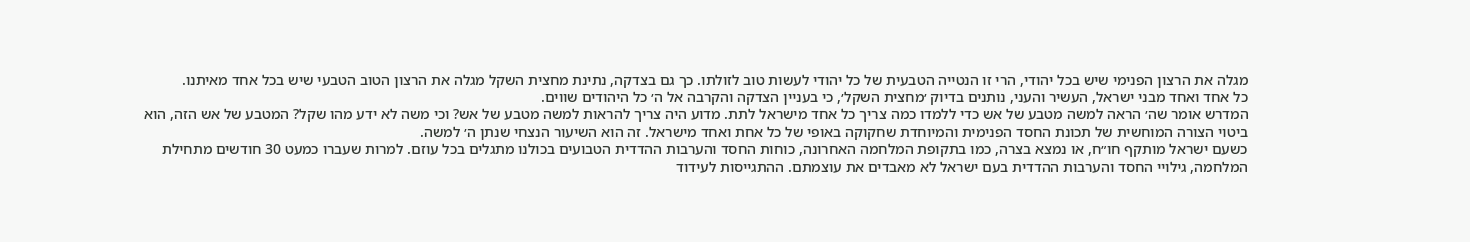מגלה את הרצון הפנימי שיש בכל יהודי, הרי זו הנטייה הטבעית של כל יהודי לעשות טוב לזולתו. כך גם בצדקה, נתינת מחצית השקל מגלה את הרצון הטוב הטבעי שיש בכל אחד מאיתנו.
כל אחד ואחד מבני ישראל, העשיר והעני, נותנים בדיוק ׳מחצית השקל׳, כי בעניין הצדקה והקרבה אל ה׳ כל היהודים שווים.
המדרש אומר שה׳ הראה למשה מטבע של אש כדי ללמדו כמה צריך כל אחד מישראל לתת. מדוע היה צריך להראות למשה מטבע של אש? וכי משה לא ידע מהו שקל? המטבע של אש הזה, הוא ביטוי הצורה המוחשית של תכונת החסד הפנימית והמיוחדת שחקוקה באופי של כל אחת ואחד מישראל. זה הוא השיעור הנצחי שנתן ה׳ למשה.
כשעם ישראל מותקף חו״ח, או נמצא בצרה, כמו בתקופת המלחמה האחרונה, כוחות החסד והערבות ההדדית הטבועים בכולנו מתגלים בכל עוזם. למרות שעברו כמעט 30 חודשים מתחילת המלחמה, גילויי החסד והערבות ההדדית בעם ישראל לא מאבדים את עוצמתם. ההתגייסות לעידוד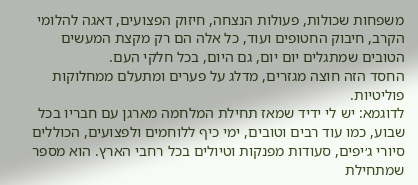משפחות שכולות, פעולות הנצחה, חיזוק הפצועים, דאגה להלומי הקרב, חיבוק החטופים ועוד, כל אלה הם רק מקצת המעשים הטובים שמתגלים יום יום, גם היום, בכל חלקי העם.
החסד הזה חוצה מגזרים, מדלג על פערים ומתעלם ממחלוקות פוליטיות.
לדוגמא: יש לי ידיד שמאז תחילת המלחמה מארגן עם חבריו בכל שבוע, כמו עוד רבים וטובים, ימי כיף ללוחמים ולפצועים, הכוללים סיורי ג׳יפים, סעודות מפנקות וטיולים בכל רחבי הארץ. הוא מספר שמתחילת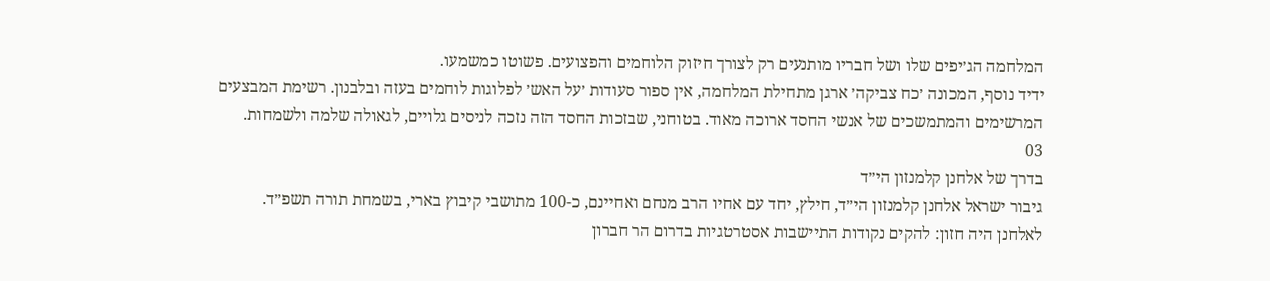המלחמה הג׳יפים שלו ושל חבריו מותנעים רק לצורך חיזוק הלוחמים והפצועים. פשוטו כמשמעו.
ידיד נוסף, המכונה ׳כח צביקה׳ ארגן מתחילת המלחמה, אין ספור סעודות ׳על האש׳ לפלוגות לוחמים בעזה ובלבנון. רשימת המבצעים המרשימים והמתמשכים של אנשי החסד ארוכה מאוד. בטוחני, שבזכות החסד הזה נזכה לניסים גלויים, לגאולה שלמה ולשמחות.
03
בדרך של אלחנן קלמנזון הי״ד
גיבור ישראל אלחנן קלמנזון הי״ד, חילץ, יחד עם אחיו הרב מנחם ואחיינם, כ-100 מתושבי קיבוץ בארי, בשמחת תורה תשפ״ד.
לאלחנן היה חזון: להקים נקודות התיישבות אסטרטגיות בדרום הר חברון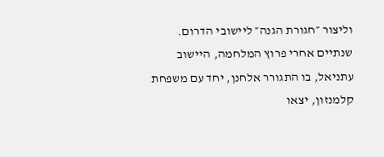וליצור ״חגורת הגנה״ ליישובי הדרום. שנתיים אחרי פרוץ המלחמה, היישוב עתניאל, בו התגורר אלחנן, יחד עם משפחת קלמנזון, יצאו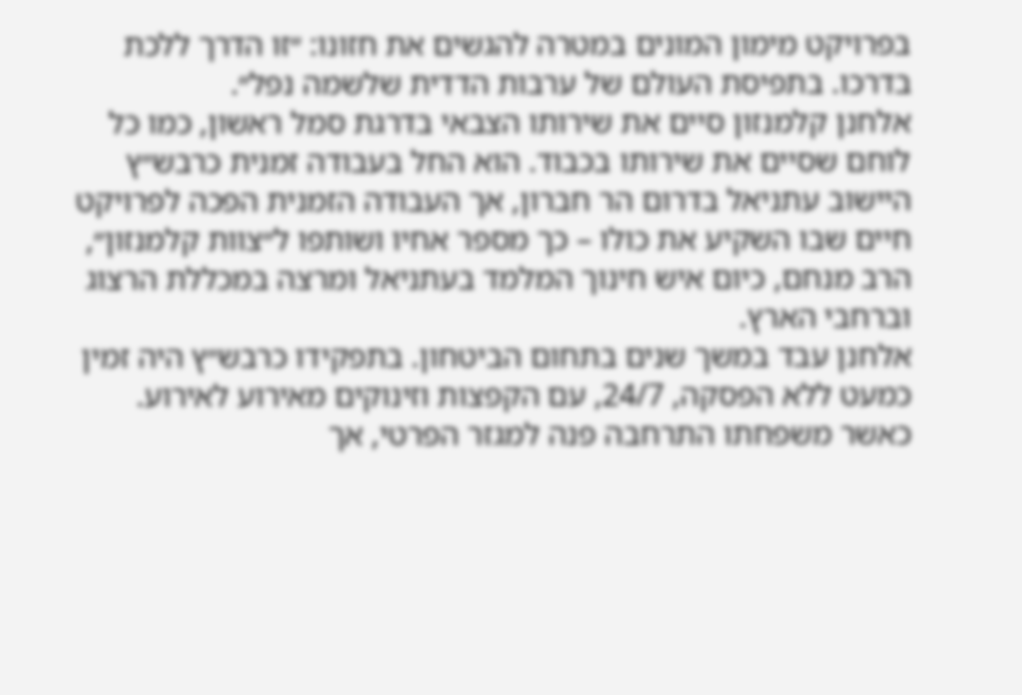בפרויקט מימון המונים במטרה להגשים את חזונו: ״זו הדרך ללכת בדרכו. בתפיסת העולם של ערבות הדדית שלשמה נפל״.
אלחנן קלמנזון סיים את שירותו הצבאי בדרגת סמל ראשון, כמו כל לוחם שסיים את שירותו בכבוד. הוא החל בעבודה זמנית כרבש״ץ היישוב עתניאל בדרום הר חברון, אך העבודה הזמנית הפכה לפרויקט חיים שבו השקיע את כולו – כך מספר אחיו ושותפו ל״צוות קלמנזון״, הרב מנחם, כיום איש חינוך המלמד בעתניאל ומרצה במכללת הרצוג וברחבי הארץ.
אלחנן עבד במשך שנים בתחום הביטחון. בתפקידו כרבש״ץ היה זמין כמעט ללא הפסקה, 24/7, עם הקפצות וזינוקים מאירוע לאירוע. כאשר משפחתו התרחבה פנה למגזר הפרטי, אך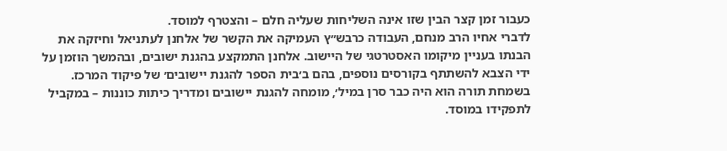כעבור זמן קצר הבין שזו אינה השליחות שעליה חלם – והצטרף למוסד.
לדברי אחיו הרב מנחם, העבודה כרבש״ץ העמיקה את הקשר של אלחנן לעתניאל וחיזקה את הבנתו בעניין מיקומו האסטרטגי של היישוב. אלחנן התמקצע בהגנת ישובים, ובהמשך הוזמן על ידי הצבא להשתתף בקורסים נוספים, בהם ב׳בית הספר להגנת יישובים׳ של פיקוד המרכז. בשמחת תורה הוא היה כבר סרן במיל׳, מומחה להגנת יישובים ומדריך כיתות כוננות – במקביל לתפקידו במוסד.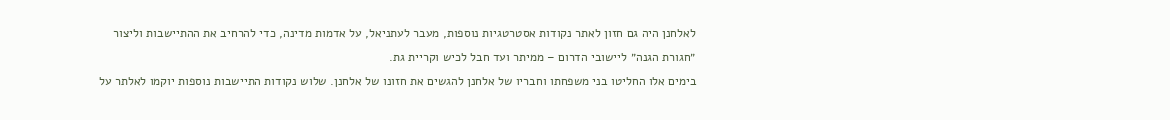לאלחנן היה גם חזון לאתר נקודות אסטרטגיות נוספות, מעבר לעתניאל, על אדמות מדינה, כדי להרחיב את ההתיישבות וליצור ״חגורת הגנה״ ליישובי הדרום – ממיתר ועד חבל לכיש וקריית גת.
בימים אלו החליטו בני משפחתו וחבריו של אלחנן להגשים את חזונו של אלחנן. שלוש נקודות התיישבות נוספות יוקמו לאלתר על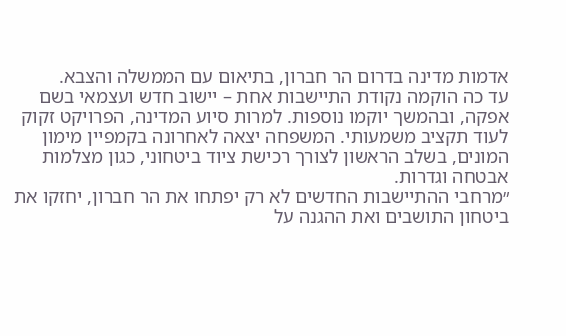אדמות מדינה בדרום הר חברון, בתיאום עם הממשלה והצבא.
עד כה הוקמה נקודת התיישבות אחת – יישוב חדש ועצמאי בשם אפקה, ובהמשך יוקמו נוספות. למרות סיוע המדינה, הפרויקט זקוק לעוד תקציב משמעותי. המשפחה יצאה לאחרונה בקמפיין מימון המונים, בשלב הראשון לצורך רכישת ציוד ביטחוני, כגון מצלמות אבטחה וגדרות.
״מרחבי ההתיישבות החדשים לא רק יפתחו את הר חברון, יחזקו את ביטחון התושבים ואת ההגנה על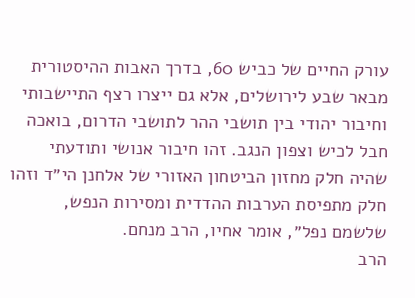עורק החיים של כביש 60, בדרך האבות ההיסטורית מבאר שבע לירושלים, אלא גם ייצרו רצף התיישבותי וחיבור יהודי בין תושבי ההר לתושבי הדרום, בואכה חבל לכיש וצפון הנגב. זהו חיבור אנושי ותודעתי שהיה חלק מחזון הביטחון האזורי של אלחנן הי״ד וזהו חלק מתפיסת הערבות ההדדית ומסירות הנפש, שלשמם נפל״, אומר אחיו, הרב מנחם.
הרב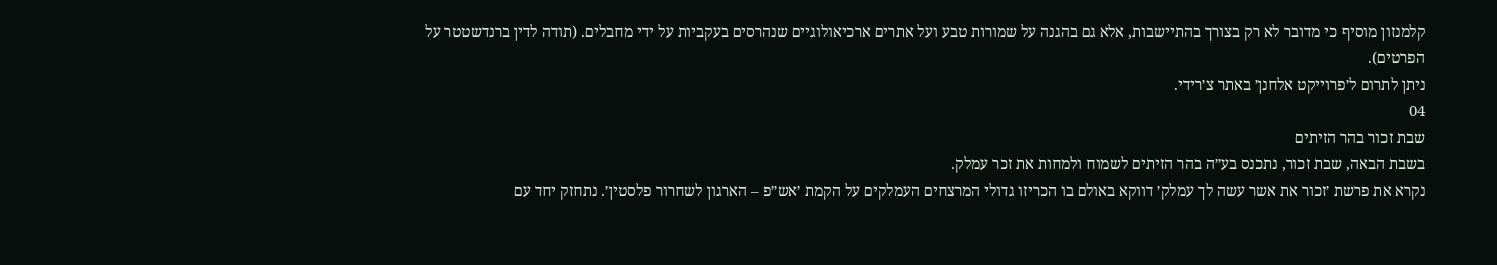קלמנזון מוסיף כי מדובר לא רק בצורך בהתיישבות, אלא גם בהגנה על שמורות טבע ועל אתרים ארכיאולוגיים שנהרסים בעקביות על ידי מחבלים. (תודה לדין ברנדשטטר על הפרטים).
ניתן לתרום ל׳פרוייקט אלחנן׳ באתר צ׳רידי.
04
שבת זכור בהר הזיתים
בשבת הבאה, שבת זכור, נתכנס בע״ה בהר הזיתים לשמוח ולמחות את זכר עמלק.
נקרא את פרשת ׳זכור את אשר עשה לך עמלק׳ דווקא באולם בו הכריזו גדולי המרצחים העמלקים על הקמת ׳אש״פ – הארגון לשחרור פלסטין׳. נתחזק יחד עם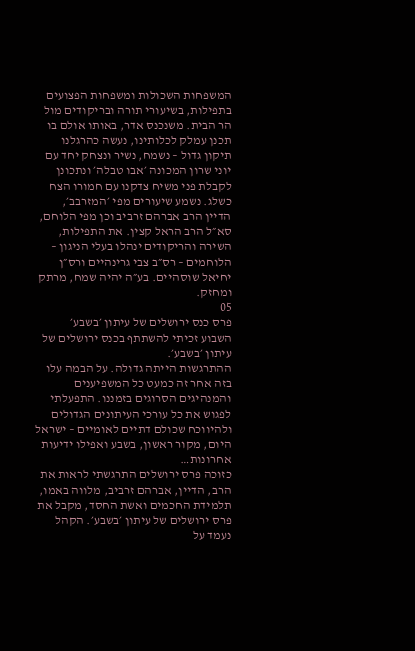המשפחות השכולות ומשפחות הפצועים בתפילות, בשיעורי תורה ובריקודים מול הר הבית. משנכנס אדר, באותו אולם בו תכנן עמלק לכלותינו, נעשה כהרגלנו תיקון גדול – נשמח, נשיר ונצחק יחד עם יוני שרון המכונה ׳אבו טבלה׳ ונתכונן לקבלת פני משיח צדקנו עם חמורו הצח כשלג. נשמע שיעורים מפי ׳המזרבב׳, הדיין הרב אברהם זרביב וכן מפי הלוחם, סא״ל הרב הראל קצין. את התפילות, השירה והריקודים ינהלו בעלי הניגון – הלוחמים – רס״ב צבי גרינהיים ורס״ן יחיאל שוסהיים. בע״ה יהיה שמח, מרתק ומחזק.
05
פרס כנס ירושלים של עיתון ׳בשבע׳
השבוע זכיתי להשתתף בכנס ירושלים של עיתון ׳בשבע׳.
ההתרגשות הייתה גדולה. על הבמה עלו בזה אחר זה כמעט כל המשפיענים והמנהיגים הסרוגים בזמננו. התפעלתי לפגוש את כל עורכי העיתונים הגדולים ולהיווכח שכולם דתיים לאומיים – ישראל היום, מקור ראשון, בשבע ואפילו ידיעות אחרונות…
כזוכה פרס ירושלים התרגשתי לראות את הרב, הדיין, אברהם זרביב, מלווה באמו, תלמידת החכמים ואשת החסד, מקבל את פרס ירושלים של עיתון ׳בשבע׳. הקהל נעמד על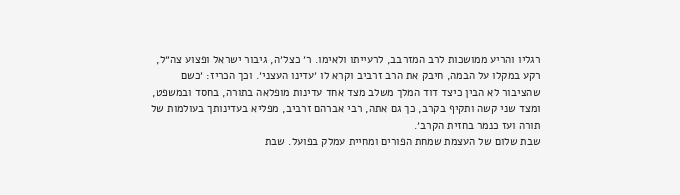רגליו והריע ממושכות לרב המזרבב, לרעייתו ולאימו. ר׳ כצל׳ה, גיבור ישראל ופצוע צה״ל, רקע במקלו על הבמה, חיבק את הרב זרביב וקרא לו ׳עדינו העצני׳. וכך הכריז: ׳כשם שהציבור לא הבין כיצד דוד המלך משלב מצד אחד עדינות מופלאה בתורה, בחסד ובמשפט, ומצד שני קשה ותקיף בקרב, כך גם אתה, רבי אברהם זרביב, מפליא בעדינותך בעולמות של תורה ועז כנמר בחזית הקרב׳.
שבת שלום של העצמת שמחת הפורים ומחיית עמלק בפועל. שבת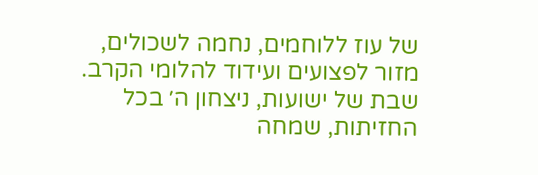של עוז ללוחמים, נחמה לשכולים, מזור לפצועים ועידוד להלומי הקרב. שבת של ישועות, ניצחון ה׳ בכל החזיתות, שמחה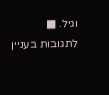וגיל. ■
לתגובות בעניין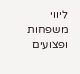ליווי משפחות ופצועים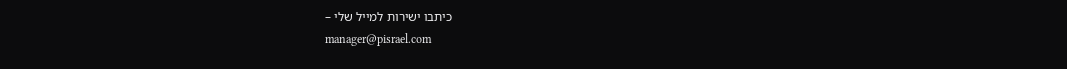כיתבו ישירות למייל שלי –
manager@pisrael.com